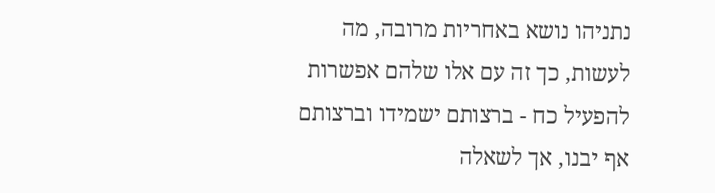נתניהו נושא באחריות מרובה, מה לעשות, כך זה עם אלו שלהם אפשרות להפעיל כח - ברצותם ישמידו וברצותם אף יבנו, אך לשאלה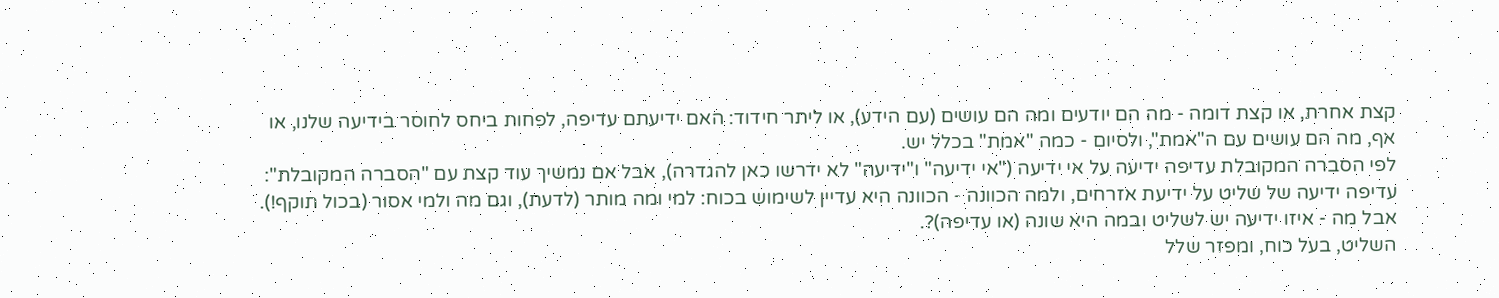קצת אחרת, או קצת דומה - מה הם יודעים ומה הם עושים (עם הידע), או ליתר חידוד: האם ידיעתם עדיפה, לפחות ביחס לחוסר בידיעה שלנו, או אף, מה הם עושים עם ה"אמת", ולסיום - כמה "אמת" בכלל יש.
לפי הסברה המקובלת עדיפה ידיעה על אי ידיעה ("אי ידיעה" ו"ידיעה" לא ידרשו כאן להגדרה), אבל אם נמשיך עוד קצת עם "הסברה המקובלת": עדיפה ידיעה של שליט על ידיעת אזרחים, ולמה הכוונה - הכוונה היא עדיין לשימוש בכוח: למי ומה מותר (לדעת), וגם מה ולמי אסור (בכול תוקף!). אבל מה - איזו ידיעה יש לשליט ובמה היא שונה (או עדיפה)?.
השליט, בעל כוח, ומפזר שלל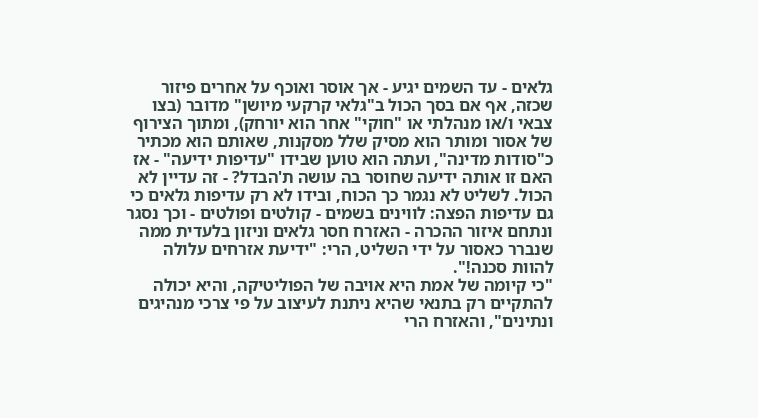גלאים - עד השמים יגיע - אך אוסר ואוכף על אחרים פיזור שכזה, אף אם בסך הכול ב"גלאי קרקעי מיושן" מדובר (בצו צבאי ו/או מנהלתי או "חוקי" אחר הוא יורחק), ומתוך הצירוף של אסור ומותר הוא מסיק שלל מסקנות, שאותם הוא מכתיר כ"סודות מדינה", ועתה הוא טוען שבידו "עדיפות ידיעה" - אז האם זו אותה ידיעה שחוסר בה עושה ת'הבדל? - זה עדיין לא הכול. לשליט לא נגמר כך הכוח, ובידו לא רק עדיפות גלאים כי גם עדיפות הפצה: לווינים בשמים - קולטים ופולטים - וכך נסגר ונתחם איזור ההכרה - האזרח חסר גלאים וניזון בלעדית ממה שנברר כאסור על ידי השליט, הרי: "ידיעת אזרחים עלולה להוות סכנה!".
"כי קיומה של אמת היא אויבה של הפוליטיקה, והיא יכולה להתקיים רק בתנאי שהיא ניתנת לעיצוב על פי צרכי מנהיגים ונתינים", והאזרח הרי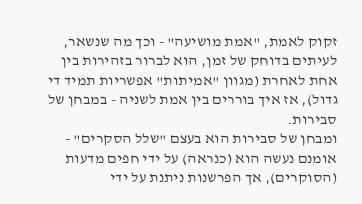זקוק לאמת, "אמת מושיעה" - וכך מה שנשאר, לעיתים בדוחק של זמן, הוא לברור בזהירות בין אחת לאחרת (מגוון "אמיתות" אפשריות תמיד די גדול), אז איך בוררים בין אמת לשניה - במבחן של סבירות.
ומבחן של סבירות הוא בעצם "שלל הסקרים" - אומנם נעשה הוא (כנראה) על ידי חפים מדעות (הסוקרים), אך הפרשנות ניתנת על ידי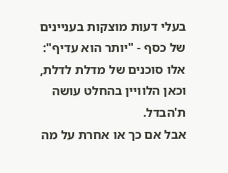בעלי דעות מוצקות בעניינים של כסף - "יותר הוא עדיף": אלו סוכנים של מדלת לדלת, וכאן הלוויין בהחלט עושה ת'הבדל.
אבל אם כך או אחרת על מה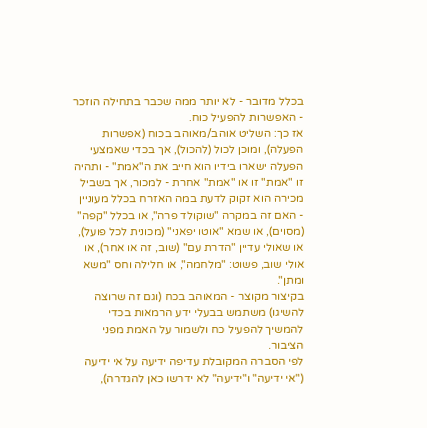בכלל מדובר - לא יותר ממה שכבר בתחילה הוזכר - האפשרות להפעיל כוח.
אז כך: השליט אוהב/מאוהב בכוח (אפשרות הפעלה), ומוכן לכול (להכול), אך בכדי שאמצעי הפעלה ישארו בידיו הוא חייב את ה"אמת" - ותהיה זו "אמת" זו או "אמת" אחרת - למכור, אך בשביל מכירה הוא זקוק לדעת במה האזרח בכלל מעוניין - האם זה במקרה "שוקולד פרה", או בכלל "קפה" (מסוים), או שמא "אוטו יפאני" (מכונית לכל פועל), או שאולי עדיין "הדרת עם" (שוב, זה או אחר), או אולי שוב, פשוט: "מלחמה", או חלילה וחס "משא ומתן".
בקיצור מקוצר - המאוהב בכח (וגם זה שרוצה להשיגו) משתמש בבעלי ידע הרמאות בכדי להמשיך להפעיל כח ולשמור על האמת מפני הציבור.
לפי הסברה המקובלת עדיפה ידיעה על אי ידיעה ("אי ידיעה" ו"ידיעה" לא ידרשו כאן להגדרה),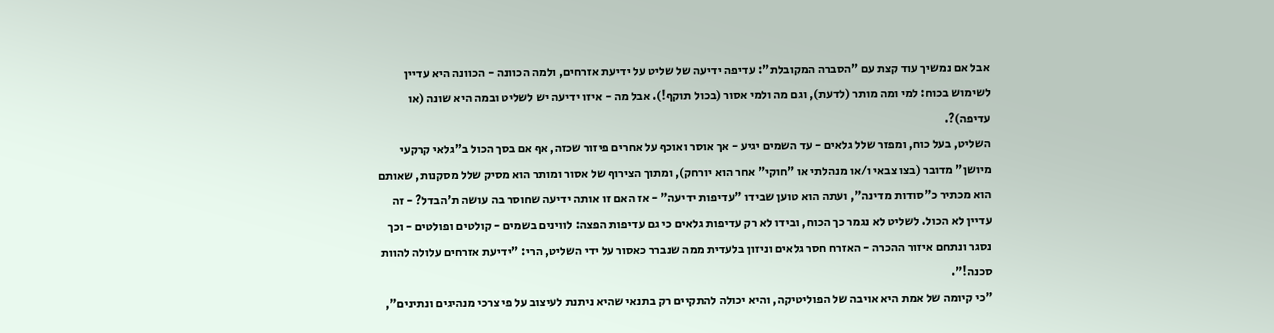אבל אם נמשיך עוד קצת עם "הסברה המקובלת": עדיפה ידיעה של שליט על ידיעת אזרחים, ולמה הכוונה - הכוונה היא עדיין לשימוש בכוח: למי ומה מותר (לדעת), וגם מה ולמי אסור (בכול תוקף!). אבל מה - איזו ידיעה יש לשליט ובמה היא שונה (או עדיפה)?.
השליט, בעל כוח, ומפזר שלל גלאים - עד השמים יגיע - אך אוסר ואוכף על אחרים פיזור שכזה, אף אם בסך הכול ב"גלאי קרקעי מיושן" מדובר (בצו צבאי ו/או מנהלתי או "חוקי" אחר הוא יורחק), ומתוך הצירוף של אסור ומותר הוא מסיק שלל מסקנות, שאותם הוא מכתיר כ"סודות מדינה", ועתה הוא טוען שבידו "עדיפות ידיעה" - אז האם זו אותה ידיעה שחוסר בה עושה ת'הבדל? - זה עדיין לא הכול. לשליט לא נגמר כך הכוח, ובידו לא רק עדיפות גלאים כי גם עדיפות הפצה: לווינים בשמים - קולטים ופולטים - וכך נסגר ונתחם איזור ההכרה - האזרח חסר גלאים וניזון בלעדית ממה שנברר כאסור על ידי השליט, הרי: "ידיעת אזרחים עלולה להוות סכנה!".
"כי קיומה של אמת היא אויבה של הפוליטיקה, והיא יכולה להתקיים רק בתנאי שהיא ניתנת לעיצוב על פי צרכי מנהיגים ונתינים",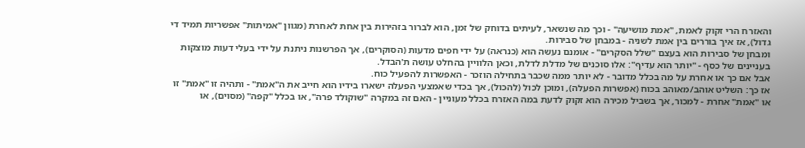והאזרח הרי זקוק לאמת, "אמת מושיעה" - וכך מה שנשאר, לעיתים בדוחק של זמן, הוא לברור בזהירות בין אחת לאחרת (מגוון "אמיתות" אפשריות תמיד די גדול), אז איך בוררים בין אמת לשניה - במבחן של סבירות.
ומבחן של סבירות הוא בעצם "שלל הסקרים" - אומנם נעשה הוא (כנראה) על ידי חפים מדעות (הסוקרים), אך הפרשנות ניתנת על ידי בעלי דעות מוצקות בעניינים של כסף - "יותר הוא עדיף": אלו סוכנים של מדלת לדלת, וכאן הלוויין בהחלט עושה ת'הבדל.
אבל אם כך או אחרת על מה בכלל מדובר - לא יותר ממה שכבר בתחילה הוזכר - האפשרות להפעיל כוח.
אז כך: השליט אוהב/מאוהב בכוח (אפשרות הפעלה), ומוכן לכול (להכול), אך בכדי שאמצעי הפעלה ישארו בידיו הוא חייב את ה"אמת" - ותהיה זו "אמת" זו או "אמת" אחרת - למכור, אך בשביל מכירה הוא זקוק לדעת במה האזרח בכלל מעוניין - האם זה במקרה "שוקולד פרה", או בכלל "קפה" (מסוים), או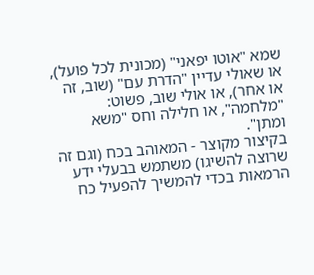שמא "אוטו יפאני" (מכונית לכל פועל), או שאולי עדיין "הדרת עם" (שוב, זה או אחר), או אולי שוב, פשוט: "מלחמה", או חלילה וחס "משא ומתן".
בקיצור מקוצר - המאוהב בכח (וגם זה שרוצה להשיגו) משתמש בבעלי ידע הרמאות בכדי להמשיך להפעיל כח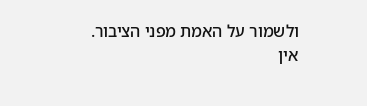ולשמור על האמת מפני הציבור.
אין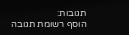תגובות:
הוסף רשומת תגובה